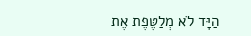הַיָּד לֹא מְלַטֶּפֶת אֶת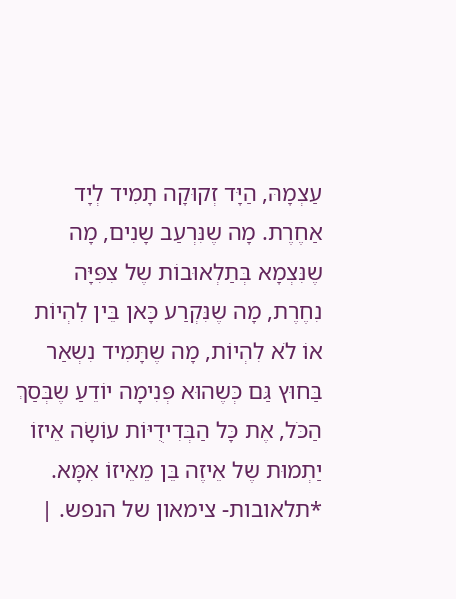עַצְמָהּ, הַיָּד זְקוּקָה תָמִיד לְיָד אַחֶרֶת. מָה שֶנִּרְעַב שָנִים, מָה שֶנִּצְמָא בְּתַלְאוּבוֹת שֶל צִפִּיָּה נִחֶרֶת, מָה שֶנִּקְרַע כָּאן בֵּין לִהְיוֹת אוֹ לֹא לִהְיוֹת, מָה שֶתָּמִיד נִשְאַר בַּחוּץ גַּם כְּשֶהוּא פְּנִימָה יוֹדֵעַ שֶבְּסַךְ הַכֹּל, אֶת כָּל הַבְּדִידֻיּוֹת עוֹשָֹה אֵיזוֹ יַתְמוּת שֶל אֵיזֶה בֵּן מֵאֵיזוֹ אִמָּא. *תלאובות- צימאון של הנפש. |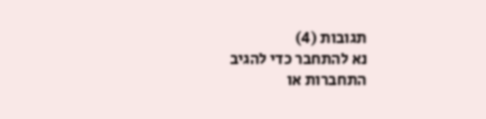תגובות (4)
נא להתחבר כדי להגיב
התחברות או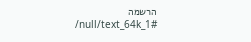הרשמה
/null/text_64k_1#